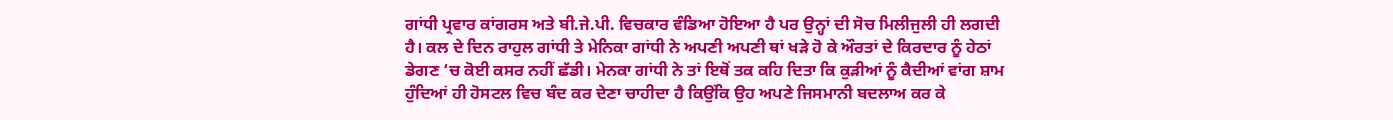ਗਾਂਧੀ ਪ੍ਰਵਾਰ ਕਾਂਗਰਸ ਅਤੇ ਬੀ.ਜੇ.ਪੀ. ਵਿਚਕਾਰ ਵੰਡਿਆ ਹੋਇਆ ਹੈ ਪਰ ਉਨ੍ਹਾਂ ਦੀ ਸੋਚ ਮਿਲੀਜੁਲੀ ਹੀ ਲਗਦੀ ਹੈ। ਕਲ ਦੇ ਦਿਨ ਰਾਹੁਲ ਗਾਂਧੀ ਤੇ ਮੇਨਿਕਾ ਗਾਂਧੀ ਨੇ ਅਪਣੀ ਅਪਣੀ ਥਾਂ ਖੜੇ ਹੋ ਕੇ ਔਰਤਾਂ ਦੇ ਕਿਰਦਾਰ ਨੂੰ ਹੇਠਾਂ ਡੇਗਣ ‘ਚ ਕੋਈ ਕਸਰ ਨਹੀਂ ਛੱਡੀ। ਮੇਨਕਾ ਗਾਂਧੀ ਨੇ ਤਾਂ ਇਥੋਂ ਤਕ ਕਹਿ ਦਿਤਾ ਕਿ ਕੁੜੀਆਂ ਨੂੰ ਕੈਦੀਆਂ ਵਾਂਗ ਸ਼ਾਮ ਹੁੰਦਿਆਂ ਹੀ ਹੋਸਟਲ ਵਿਚ ਬੰਦ ਕਰ ਦੇਣਾ ਚਾਹੀਦਾ ਹੈ ਕਿਉਂਕਿ ਉਹ ਅਪਣੇ ਜਿਸਮਾਨੀ ਬਦਲਾਅ ਕਰ ਕੇ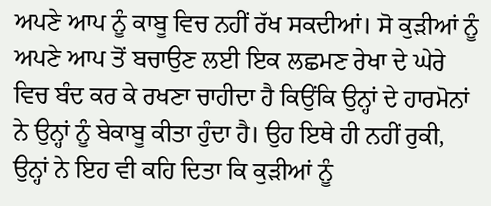ਅਪਣੇ ਆਪ ਨੂੰ ਕਾਬੂ ਵਿਚ ਨਹੀਂ ਰੱਖ ਸਕਦੀਆਂ। ਸੋ ਕੁੜੀਆਂ ਨੂੰ ਅਪਣੇ ਆਪ ਤੋਂ ਬਚਾਉਣ ਲਈ ਇਕ ਲਛਮਣ ਰੇਖਾ ਦੇ ਘੇਰੇ ਵਿਚ ਬੰਦ ਕਰ ਕੇ ਰਖਣਾ ਚਾਹੀਦਾ ਹੈ ਕਿਉਂਕਿ ਉਨ੍ਹਾਂ ਦੇ ਹਾਰਮੋਨਾਂ ਨੇ ਉਨ੍ਹਾਂ ਨੂੰ ਬੇਕਾਬੂ ਕੀਤਾ ਹੁੰਦਾ ਹੈ। ਉਹ ਇਥੇ ਹੀ ਨਹੀਂ ਰੁਕੀ, ਉਨ੍ਹਾਂ ਨੇ ਇਹ ਵੀ ਕਹਿ ਦਿਤਾ ਕਿ ਕੁੜੀਆਂ ਨੂੰ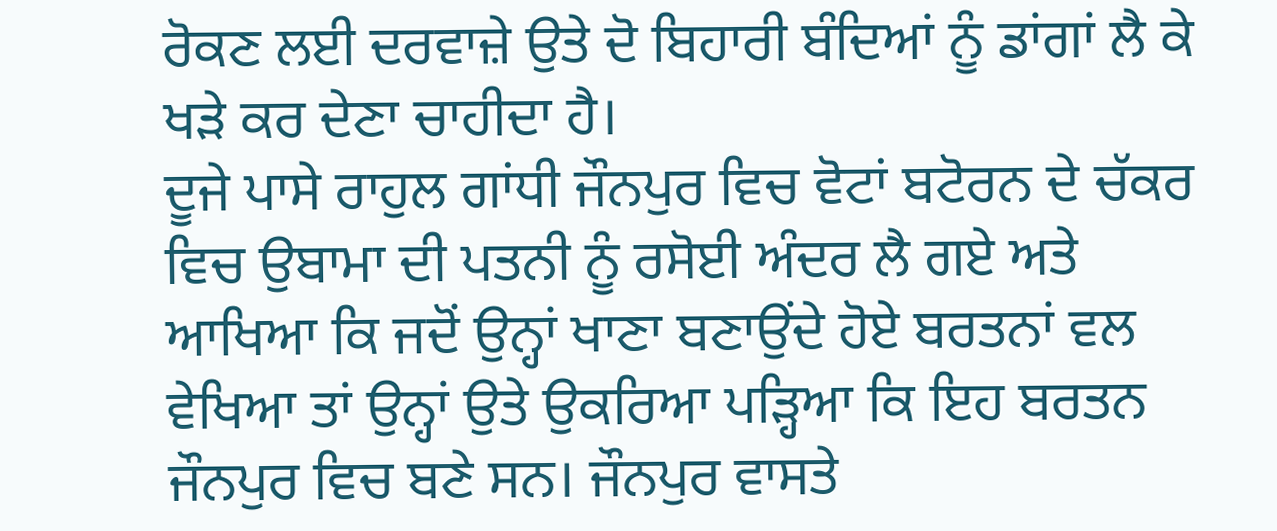ਰੋਕਣ ਲਈ ਦਰਵਾਜ਼ੇ ਉਤੇ ਦੋ ਬਿਹਾਰੀ ਬੰਦਿਆਂ ਨੂੰ ਡਾਂਗਾਂ ਲੈ ਕੇ ਖੜੇ ਕਰ ਦੇਣਾ ਚਾਹੀਦਾ ਹੈ।
ਦੂਜੇ ਪਾਸੇ ਰਾਹੁਲ ਗਾਂਧੀ ਜੌਨਪੁਰ ਵਿਚ ਵੋਟਾਂ ਬਟੋਰਨ ਦੇ ਚੱਕਰ ਵਿਚ ਉਬਾਮਾ ਦੀ ਪਤਨੀ ਨੂੰ ਰਸੋਈ ਅੰਦਰ ਲੈ ਗਏ ਅਤੇ ਆਖਿਆ ਕਿ ਜਦੋਂ ਉਨ੍ਹਾਂ ਖਾਣਾ ਬਣਾਉਂਦੇ ਹੋਏ ਬਰਤਨਾਂ ਵਲ ਵੇਖਿਆ ਤਾਂ ਉਨ੍ਹਾਂ ਉਤੇ ਉਕਰਿਆ ਪੜ੍ਹਿਆ ਕਿ ਇਹ ਬਰਤਨ ਜੌਨਪੁਰ ਵਿਚ ਬਣੇ ਸਨ। ਜੌਨਪੁਰ ਵਾਸਤੇ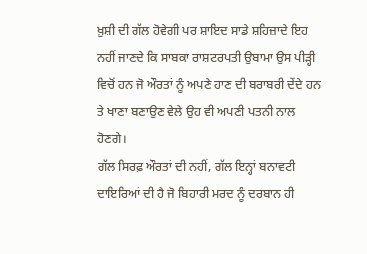ਖ਼ੁਸ਼ੀ ਦੀ ਗੱਲ ਹੋਵੇਗੀ ਪਰ ਸ਼ਾਇਦ ਸਾਡੇ ਸ਼ਹਿਜ਼ਾਦੇ ਇਹ ਨਹੀਂ ਜਾਣਦੇ ਕਿ ਸਾਬਕਾ ਰਾਸ਼ਟਰਪਤੀ ਉਬਾਮਾ ਉਸ ਪੀੜ੍ਹੀ ਵਿਚੋਂ ਹਨ ਜੋ ਔਰਤਾਂ ਨੂੰ ਅਪਣੇ ਹਾਣ ਦੀ ਬਰਾਬਰੀ ਦੇਂਦੇ ਹਨ ਤੇ ਖਾਣਾ ਬਣਾਉਣ ਵੇਲੇ ਉਹ ਵੀ ਅਪਣੀ ਪਤਨੀ ਨਾਲ ਹੋਣਗੇ।
ਗੱਲ ਸਿਰਫ਼ ਔਰਤਾਂ ਦੀ ਨਹੀਂ, ਗੱਲ ਇਨ੍ਹਾਂ ਬਨਾਵਟੀ ਦਾਇਰਿਆਂ ਦੀ ਹੈ ਜੋ ਬਿਹਾਰੀ ਮਰਦ ਨੂੰ ਦਰਬਾਨ ਹੀ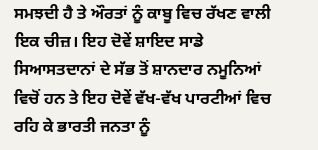ਸਮਝਦੀ ਹੈ ਤੇ ਔਰਤਾਂ ਨੂੰ ਕਾਬੂ ਵਿਚ ਰੱਖਣ ਵਾਲੀ ਇਕ ਚੀਜ਼। ਇਹ ਦੋਵੇਂ ਸ਼ਾਇਦ ਸਾਡੇ ਸਿਆਸਤਦਾਨਾਂ ਦੇ ਸੱਭ ਤੋਂ ਸ਼ਾਨਦਾਰ ਨਮੂਨਿਆਂ ਵਿਚੋਂ ਹਨ ਤੇ ਇਹ ਦੋਵੇਂ ਵੱਖ-ਵੱਖ ਪਾਰਟੀਆਂ ਵਿਚ ਰਹਿ ਕੇ ਭਾਰਤੀ ਜਨਤਾ ਨੂੰ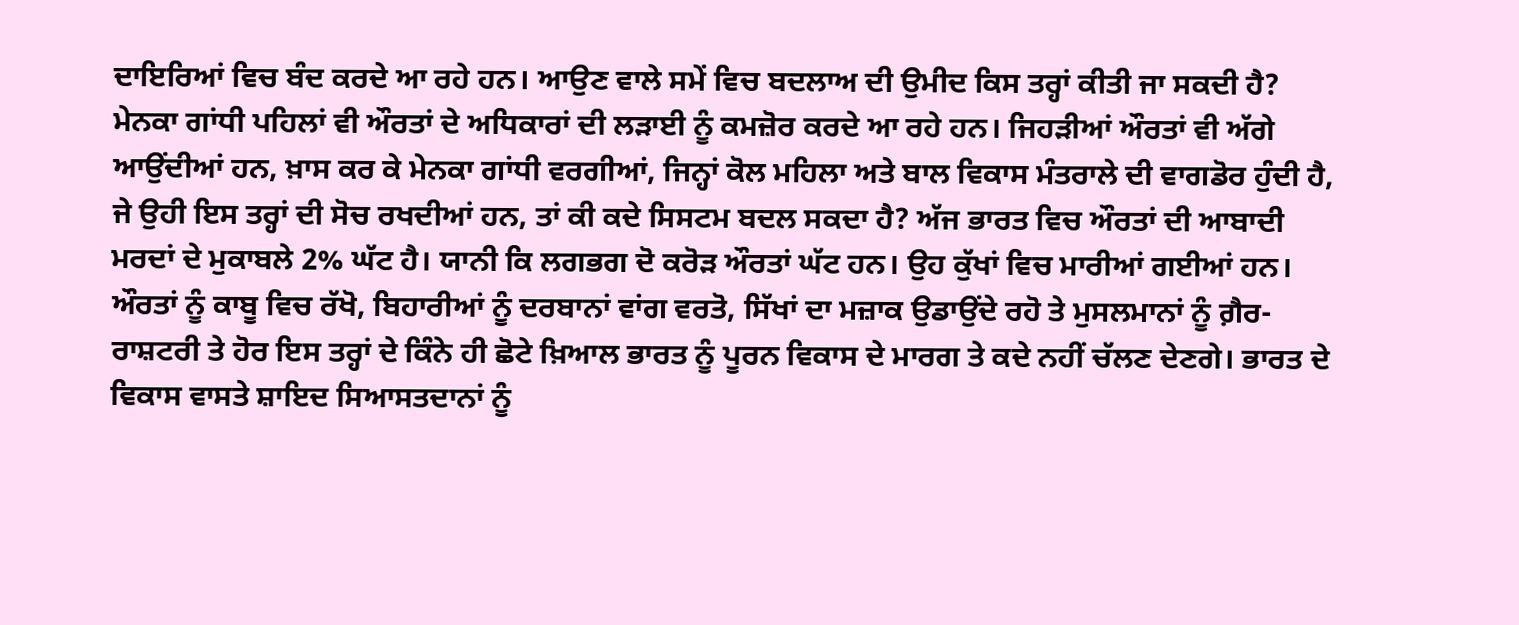ਦਾਇਰਿਆਂ ਵਿਚ ਬੰਦ ਕਰਦੇ ਆ ਰਹੇ ਹਨ। ਆਉਣ ਵਾਲੇ ਸਮੇਂ ਵਿਚ ਬਦਲਾਅ ਦੀ ਉਮੀਦ ਕਿਸ ਤਰ੍ਹਾਂ ਕੀਤੀ ਜਾ ਸਕਦੀ ਹੈ?
ਮੇਨਕਾ ਗਾਂਧੀ ਪਹਿਲਾਂ ਵੀ ਔਰਤਾਂ ਦੇ ਅਧਿਕਾਰਾਂ ਦੀ ਲੜਾਈ ਨੂੰ ਕਮਜ਼ੋਰ ਕਰਦੇ ਆ ਰਹੇ ਹਨ। ਜਿਹੜੀਆਂ ਔਰਤਾਂ ਵੀ ਅੱਗੇ ਆਉਂਦੀਆਂ ਹਨ, ਖ਼ਾਸ ਕਰ ਕੇ ਮੇਨਕਾ ਗਾਂਧੀ ਵਰਗੀਆਂ, ਜਿਨ੍ਹਾਂ ਕੋਲ ਮਹਿਲਾ ਅਤੇ ਬਾਲ ਵਿਕਾਸ ਮੰਤਰਾਲੇ ਦੀ ਵਾਗਡੋਰ ਹੁੰਦੀ ਹੈ, ਜੇ ਉਹੀ ਇਸ ਤਰ੍ਹਾਂ ਦੀ ਸੋਚ ਰਖਦੀਆਂ ਹਨ, ਤਾਂ ਕੀ ਕਦੇ ਸਿਸਟਮ ਬਦਲ ਸਕਦਾ ਹੈ? ਅੱਜ ਭਾਰਤ ਵਿਚ ਔਰਤਾਂ ਦੀ ਆਬਾਦੀ ਮਰਦਾਂ ਦੇ ਮੁਕਾਬਲੇ 2% ਘੱਟ ਹੈ। ਯਾਨੀ ਕਿ ਲਗਭਗ ਦੋ ਕਰੋੜ ਔਰਤਾਂ ਘੱਟ ਹਨ। ਉਹ ਕੁੱਖਾਂ ਵਿਚ ਮਾਰੀਆਂ ਗਈਆਂ ਹਨ। ਔਰਤਾਂ ਨੂੰ ਕਾਬੂ ਵਿਚ ਰੱਖੋ, ਬਿਹਾਰੀਆਂ ਨੂੰ ਦਰਬਾਨਾਂ ਵਾਂਗ ਵਰਤੋ, ਸਿੱਖਾਂ ਦਾ ਮਜ਼ਾਕ ਉਡਾਉਂਦੇ ਰਹੋ ਤੇ ਮੁਸਲਮਾਨਾਂ ਨੂੰ ਗ਼ੈਰ-ਰਾਸ਼ਟਰੀ ਤੇ ਹੋਰ ਇਸ ਤਰ੍ਹਾਂ ਦੇ ਕਿੰਨੇ ਹੀ ਛੋਟੇ ਖ਼ਿਆਲ ਭਾਰਤ ਨੂੰ ਪੂਰਨ ਵਿਕਾਸ ਦੇ ਮਾਰਗ ਤੇ ਕਦੇ ਨਹੀਂ ਚੱਲਣ ਦੇਣਗੇ। ਭਾਰਤ ਦੇ ਵਿਕਾਸ ਵਾਸਤੇ ਸ਼ਾਇਦ ਸਿਆਸਤਦਾਨਾਂ ਨੂੰ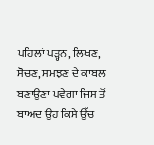ਪਹਿਲਾਂ ਪੜ੍ਹਨ, ਲਿਖਣ, ਸੋਚਣ, ਸਮਝਣ ਦੇ ਕਾਬਲ ਬਣਾਉਣਾ ਪਵੇਗਾ ਜਿਸ ਤੋਂ ਬਾਅਦ ਉਹ ਕਿਸੇ ਉੱਚ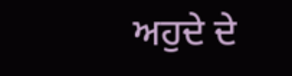ਅਹੁਦੇ ਦੇ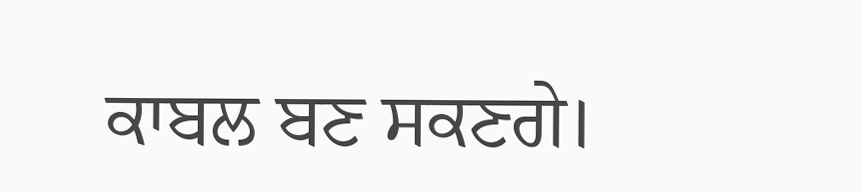ਕਾਬਲ ਬਣ ਸਕਣਗੇ।